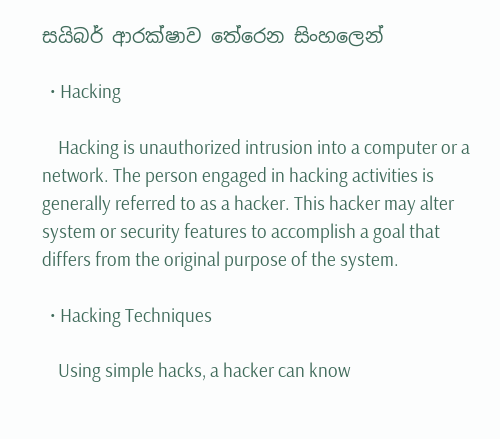සයිබර් ආරක්ෂාව තේරෙන සිංහලෙන්

  • Hacking

    Hacking is unauthorized intrusion into a computer or a network. The person engaged in hacking activities is generally referred to as a hacker. This hacker may alter system or security features to accomplish a goal that differs from the original purpose of the system.

  • Hacking Techniques

    Using simple hacks, a hacker can know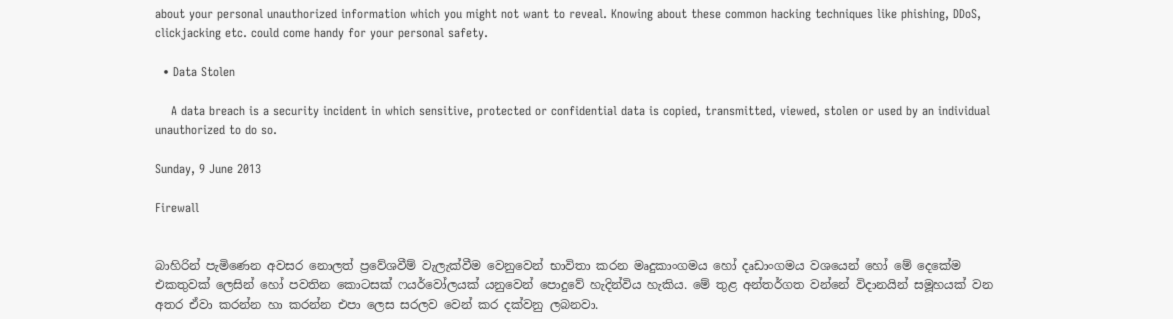about your personal unauthorized information which you might not want to reveal. Knowing about these common hacking techniques like phishing, DDoS, clickjacking etc. could come handy for your personal safety.

  • Data Stolen

    A data breach is a security incident in which sensitive, protected or confidential data is copied, transmitted, viewed, stolen or used by an individual unauthorized to do so.

Sunday, 9 June 2013

Firewall


බාහිරින් පැමිණෙන අවසර නොලත් ප්‍රවේශවීම් වැලැක්වීම වෙනුවෙන් භාවිතා කරන මෘදුකාංගමය හෝ දෘඩාංගමය වශයෙන් හෝ මේ දෙකේම එකතුවක් ලෙසින් හෝ පවතින කොටසක් ෆයර්වෝලයක් යනුවෙන් පොදුවේ හැදින්විය හැකිය. මේ තුළ අන්තර්ගත වන්නේ විදානයින් සමූහයක් වන අතර ඒවා කරන්න හා කරන්න එපා ලෙස සරලව වෙන් කර දක්වනු ලබනවා.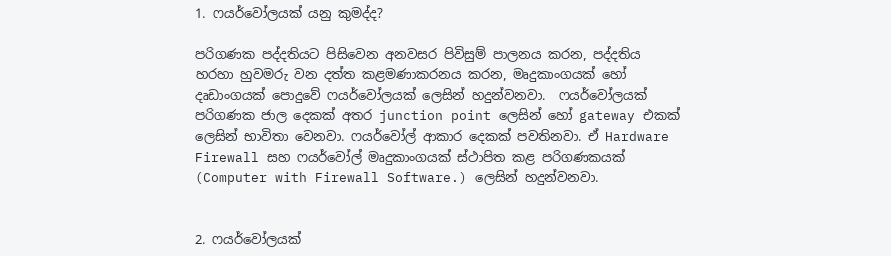1. ෆයර්වෝලයක් යනු කුමද්ද?

පරිගණක පද්දතියට පිසිවෙන අනවසර පිවිසුම් පාලනය කරන, පද්දතිය හරහා හුවමරු වන දත්ත කළමණාකරනය කරන, මෘදුකාංගයක් හෝ දෘඩාංගයක් පොදුවේ ෆයර්වෝලයක් ලෙසින් හදුන්වනවා.  ෆයර්වෝලයක් පරිගණක ජාල දෙකක් අතර junction point ලෙසින් හෝ gateway එකක් ලෙසින් භාවිතා වෙනවා. ෆයර්වෝල් ආකාර දෙකක් පවතිනවා. ඒ Hardware Firewall සහ ෆයර්වෝල් මෘදුකාංගයක් ස්ථාපිත කළ පරිගණකයක් (Computer with Firewall Software.) ලෙසින් හදුන්වනවා.


2. ෆයර්වෝලයක්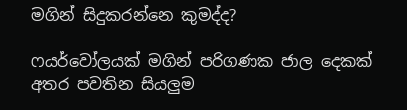මගින් සිදුකරන්නෙ කුමද්ද?

ෆයර්වෝලයක් මගින් පරිගණක ජාල දෙකක් අතර පවතින සියලුම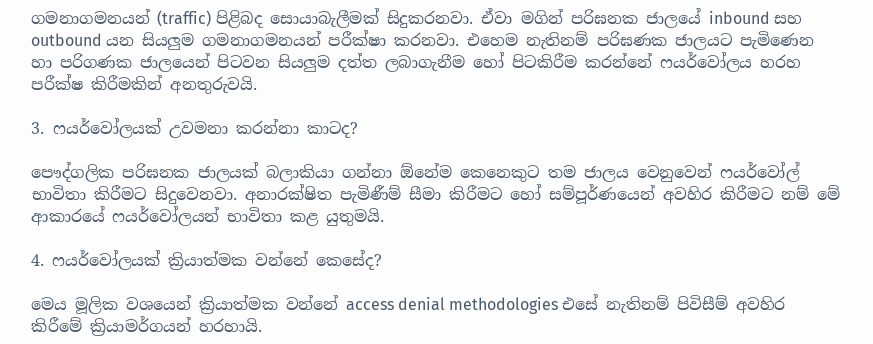ගමනාගමනයන් (traffic) පිළිබද සොයාබැලීමක් සිදුකරනවා. ඒවා මගින් පරිඝනක ජාලයේ inbound සහ outbound යන සියලුම ගමනාගමනයන් පරීක්ෂා කරනවා. එහෙම නැතිනම් පරිඝණක ජාලයට පැමිණෙන හා පරිගණක ජාලයෙන් පිටවන සියලුම දත්ත ලබාගැනීම හෝ පිටකිරීම කරන්නේ ෆයර්වෝලය හරහ පරීක්ෂ කිරීමකින් අනතුරුවයි.

3. ෆයර්වෝලයක් උවමනා කරන්නා කාටද?

පෞද්ගලික පරිඝනක ජාලයක් බලාකියා ගන්නා ඕනේම කෙනෙකුට තම ජාලය වෙනුවෙන් ෆයර්වෝල් භාවිතා කිරීමට සිදුවෙනවා. අනාරක්ෂිත පැමිණීම් සීමා කිරීමට හෝ සම්පූර්ණයෙන් අවහිර කිරීමට නම් මේ ආකාරයේ ෆයර්වෝලයන් භාවිතා කළ යුතුමයි.

4. ෆයර්වෝලයක් ක්‍රියාත්මක වන්නේ කෙසේද?

මෙය මූලික වශයෙන් ක්‍රියාත්මක වන්නේ access denial methodologies එසේ නැතිනම් පිවිසීම් අවහිර කිරීමේ ක්‍රියාමර්ගයන් හරහායි.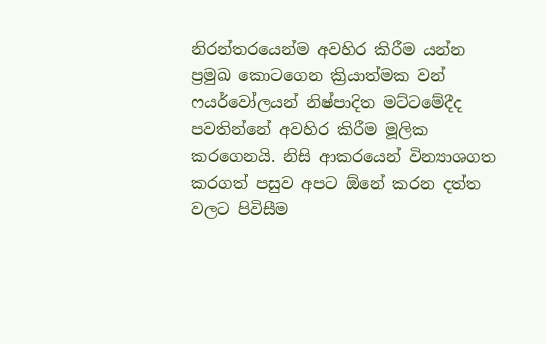නිරන්තරයෙන්ම අවහිර කිරීම යන්න ප්‍රමුඛ කොටගෙන ක්‍රියාත්මක වන් ෆයර්වෝලයන් නිෂ්පාදිත මට්ටමේදීද පවතින්නේ අවහිර කිරීම මූලික කරගෙනයි. නිසි ආකරයෙන් වින්‍යාශගත කරගත් පසුව අපට ඕනේ කරන දත්ත වලට පිවිසීම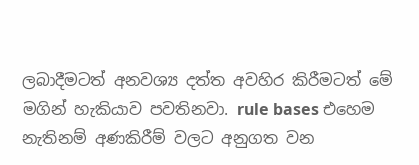ලබාදීමටත් අනවශ්‍ය දත්ත අවහිර කිරීමටත් මේ මගින් හැකියාව පවතිනවා. rule bases එහෙම නැතිනම් අණකිරීම් වලට අනුගත වන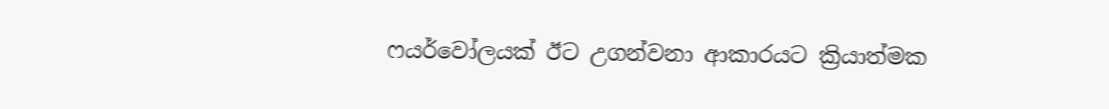ෆයර්වෝලයක් ඊට උගන්වනා ආකාරයට ක්‍රියාත්මක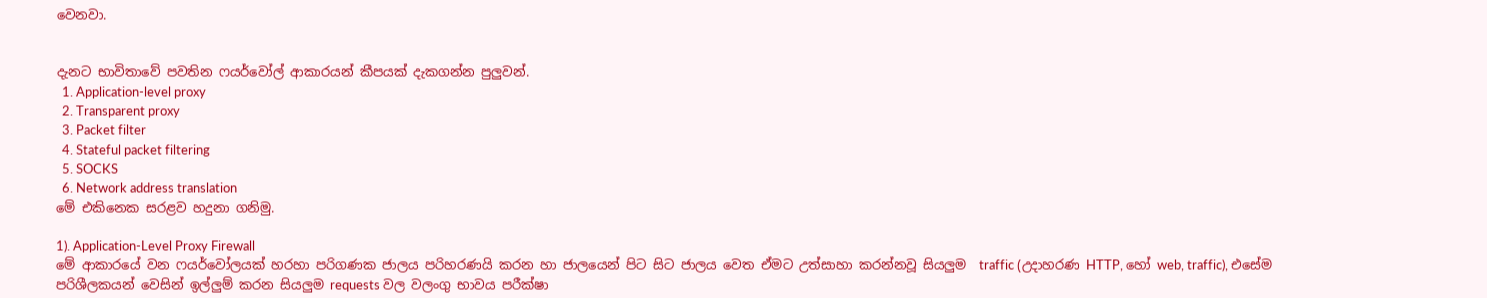වෙනවා.


දැනට භාවිතාවේ පවතින ෆයර්වෝල් ආකාරයන් කීපයක් දැකගන්න පුලුවන්.
  1. Application-level proxy
  2. Transparent proxy
  3. Packet filter
  4. Stateful packet filtering
  5. SOCKS
  6. Network address translation
මේ එකිනෙක සරළව හදුනා ගනිමු.

1). Application-Level Proxy Firewall
මේ ආකාරයේ වන ෆයර්වෝලයක් හරහා පරිගණක ජාලය පරිහරණයි කරන හා ජාලයෙන් පිට සිට ජාලය වෙත ඒමට උත්සාහා කරන්නවූ සියලුම  traffic (උදාහරණ HTTP, හෝ web, traffic), එසේම පරිශීලකයන් වෙසින් ඉල්ලුම් කරන සියලුම requests වල වලංගු භාවය පරීක්ෂා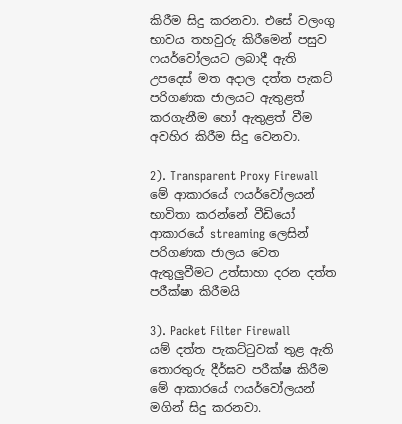කිරීම සිදු කරනවා. එසේ වලංගු භාවය තහවුරු කිරීමෙන් පසුව ෆයර්වෝලයට ලබාදී ඇති උපදෙස් මත අදාල දත්ත පැකට් පරිගණක ජාලයට ඇතුළත් කරගැනීම හෝ ඇතුළත් වීම අවහිර කිරීම සිදු වෙනවා.

2). Transparent Proxy Firewall
මේ ආකාරයේ ෆයර්වෝලයන් භාවිතා කරන්නේ වීඩියෝ ආකාරයේ streaming ලෙසින් පරිගණක ජාලය වෙත ඇතුලුවීමට උත්සාහා දරන දත්ත පරීක්ෂා කිරීමයි

3). Packet Filter Firewall
යම් දත්ත පැකට්ටුවක් තුළ ඇති තොරතුරු දීර්ඝව පරීක්ෂ කිරීම මේ ආකාරයේ ෆයර්වෝලයන් මගින් සිදු කරනවා.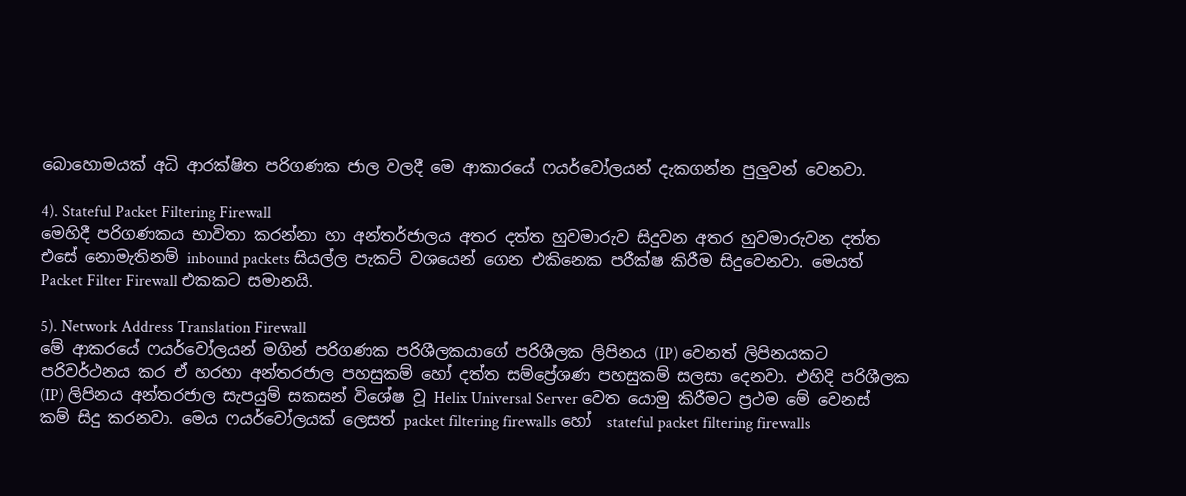බොහොමයක් අධි ආරක්ෂිත පරිගණක ජාල වලදී මෙ ආකාරයේ ෆයර්වෝලයන් දැකගන්න පුලුවන් වෙනවා.

4). Stateful Packet Filtering Firewall
මෙහිදී පරිගණකය භාවිතා කරන්නා හා අන්තර්ජාලය අතර දත්ත හුවමාරුව සිදුවන අතර හුවමාරුවන දත්ත එසේ නොමැතිනම් inbound packets සියල්ල පැකට් වශයෙන් ගෙන එකිනෙක පරීක්ෂ කිරීම සිදුවෙනවා. මෙයත්  Packet Filter Firewall එකකට සමානයි.

5). Network Address Translation Firewall
මේ ආකරයේ ෆයර්වෝලයන් මගින් පරිගණක පරිශීලකයාගේ පරිශීලක ලිපිනය (IP) වෙනත් ලිපිනයකට පරිවර්ථනය කර ඒ හරහා අන්තරජාල පහසුකම් හෝ දත්ත සම්ප්‍රේශණ පහසුකම් සලසා දෙනවා. එහිදි පරිශීලක (IP) ලිපිනය අන්තරජාල සැපයුම් සකසන් විශේෂ වූ Helix Universal Server වෙත යොමු කිරීමට ප්‍රථම මේ වෙනස් කම් සිදු කරනවා. මෙය ෆයර්වෝලයක් ලෙසත් packet filtering firewalls හෝ  stateful packet filtering firewalls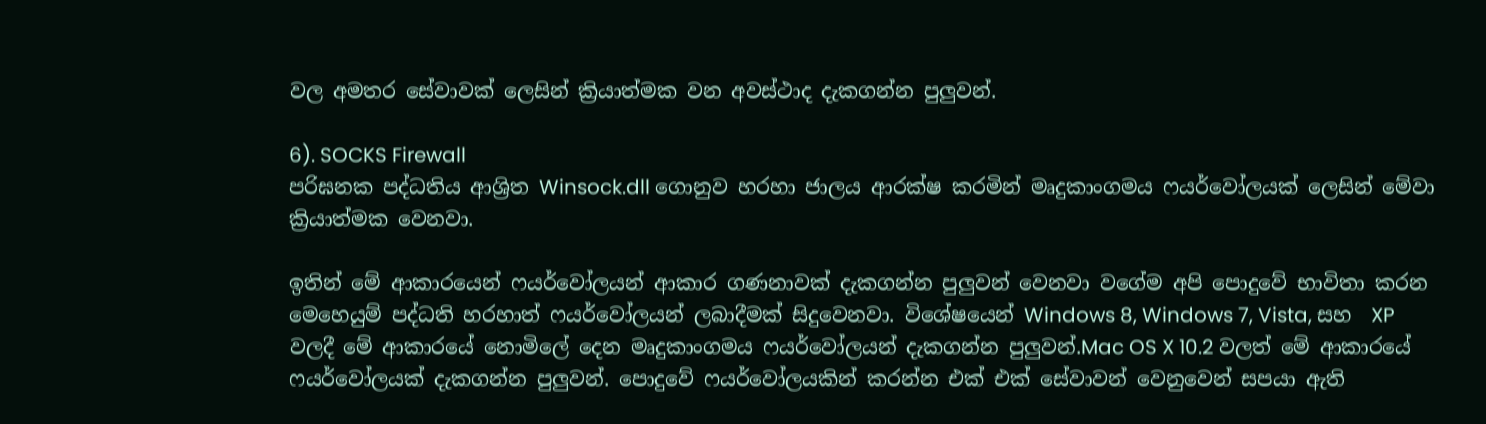වල අමතර සේවාවක් ලෙසින් ක්‍රියාත්මක වන අවස්ථාද දැකගන්න පුලුවන්.

6). SOCKS Firewall
පරිඝනක පද්ධතිය ආශ්‍රිත Winsock.dll ගොනුව හරහා ජාලය ආරක්ෂ කරමින් මෘදුකාංගමය ෆයර්වෝලයක් ලෙසින් මේවා ක්‍රියාත්මක වෙනවා.

ඉතින් මේ ආකාරයෙන් ෆයර්වෝලයන් ආකාර ගණනාවක් දැකගන්න පුලුවන් වෙනවා වගේම අපි පොදුවේ භාවිතා කරන මෙහෙයුම් පද්ධති හරහාත් ෆයර්වෝලයන් ලබාදීමක් සිදුවෙනවා. විශේෂයෙන් Windows 8, Windows 7, Vista, සහ  XP වලදී මේ ආකාරයේ නොමිලේ දෙන මෘදුකාංගමය ෆයර්වෝලයන් දැකගන්න පුලුවන්.Mac OS X 10.2 වලත් මේ ආකාරයේ ෆයර්වෝලයක් දැකගන්න පුලුවන්. පොදුවේ ෆයර්වෝලයකින් කරන්න එක් එක් සේවාවන් වෙනුවෙන් සපයා ඇති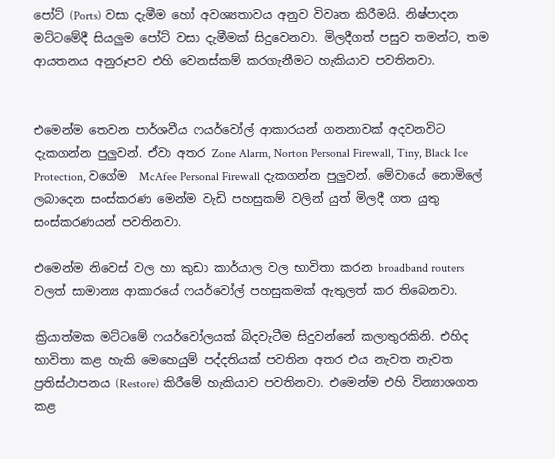පෝට් (Ports) වසා දැමීම හෝ අවශ්‍යතාවය අනුව විවෘත කිරීමයි. නිෂ්පාදන මට්ටමේදී සියලුම පෝට් වසා දැමීමක් සිදුවෙනවා. මිලදීගත් පසුව තමන්ට, තම ආයතනය අනුරූපව එහි වෙනස්කම් කරගැනීමට හැකියාව පවතිනවා.


එමෙන්ම තෙවන පාර්ශවීය ෆයර්වෝල් ආකාරයන් ගනනාවක් අදවනවිට දැකගන්න පුලුවන්. ඒවා අතර Zone Alarm, Norton Personal Firewall, Tiny, Black Ice Protection, වගේම  McAfee Personal Firewall දැකගන්න පුලුවන්. මේවායේ නොමිලේ ලබාදෙන සංස්කරණ මෙන්ම වැඩි පහසුකම් වලින් යුත් මිලදී ගත යුතු සංස්කරණයන් පවතිනවා.

එමෙන්ම නිවෙස් වල හා කුඩා කාර්යාල වල භාවිතා කරන broadband routers වලත් සාමාන්‍ය ආකාරයේ ෆයර්වෝල් පහසුකමක් ඇතුලත් කර තිබෙනවා.

ක්‍රියාත්මක මට්ටමේ ෆයර්වෝලයක් බිදවැටීම සිදුවන්නේ කලාතුරකිනි. එහිද භාවිතා කළ හැකි මෙහෙයුම් පද්දතියක් පවතින අතර එය නැවත නැවත ප්‍රතිස්ථාපනය (Restore) කිරීමේ හැකියාව පවතිනවා. එමෙන්ම එහි වින්‍යාශගත කළ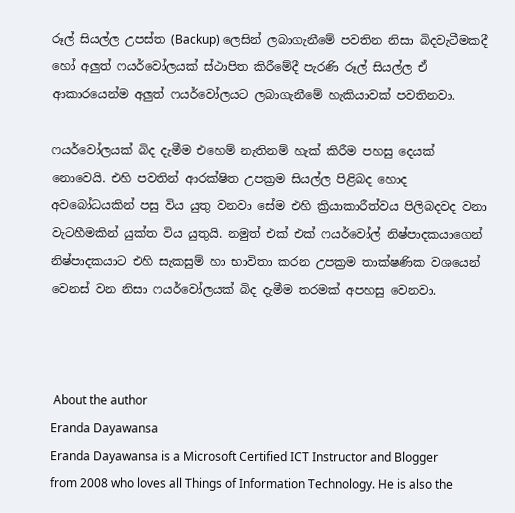රූල් සියල්ල උපස්ත (Backup) ලෙසින් ලබාගැනීමේ පවතින නිසා බිදවැටීමකදී හෝ අලුත් ෆයර්වෝලයක් ස්ථාපිත කිරීමේදී පැරණි රූල් සියල්ල ඒ ආකාරයෙන්ම අලුත් ෆයර්වෝලයට ලබාගැනීමේ හැකියාවක් පවතිනවා.

ෆයර්වෝලයක් බිද දැමීම එහෙම් නැතිනම් හැක් කිරීම පහසු දෙයක් නොවෙයි. එහි පවතින් ආරක්ෂිත උපක්‍රම සියල්ල පිළිබද හොද අවබෝධයකින් පසු විය යුතු වනවා සේම එහි ක්‍රියාකාරීත්වය පිලිබදවද වනා වැටහීමකින් යුක්ත විය යුතුයි. නමුත් එක් එක් ෆයර්වෝල් නිෂ්පාදකයාගෙන් නිෂ්පාදකයාට එහි සැකසුම් හා භාවිතා කරන උපක්‍රම තාක්ෂණික වශයෙන් වෙනස් වන නිසා ෆයර්වෝලයක් බිද දැමීම තරමක් අපහසු වෙනවා.



 About the author
Eranda Dayawansa
Eranda Dayawansa is a Microsoft Certified ICT Instructor and Blogger from 2008 who loves all Things of Information Technology. He is also the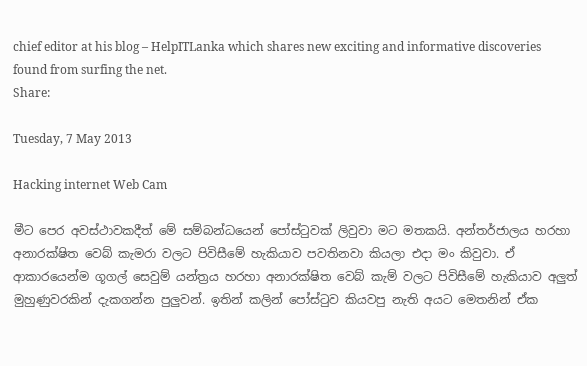chief editor at his blog – HelpITLanka which shares new exciting and informative discoveries found from surfing the net.
Share:

Tuesday, 7 May 2013

Hacking internet Web Cam

මීට පෙර අවස්ථාවකදීත් මේ සම්බන්ධයෙන් පෝස්ටුවක් ලිවුවා මට මතකයි. අන්තර්ජාලය හරහා අනාරක්ෂිත වෙබ් කැමරා වලට පිවිසීමේ හැකියාව පවතිනවා කියලා එදා මං කිවුවා. ඒ ආකාරයෙන්ම ගූගල් සෙවුම් යන්ත්‍රය හරහා අනාරක්ෂිත වෙබ් කැම් වලට පිවිසීමේ හැකියාව අලුත් මුහුණුවරකින් දැකගන්න පුලුවන්. ඉතින් කලින් පෝස්ටුව කියවපු නැති අයට මෙතනින් ඒක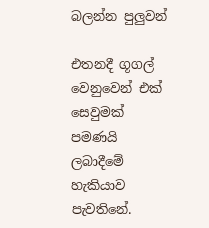බලන්න පුලුවන්

එතනදී ගූගල් වෙනුවෙන් එක් සෙවුමක් පමණයි ලබාදීමේ හැකියාව පැවතිනේ.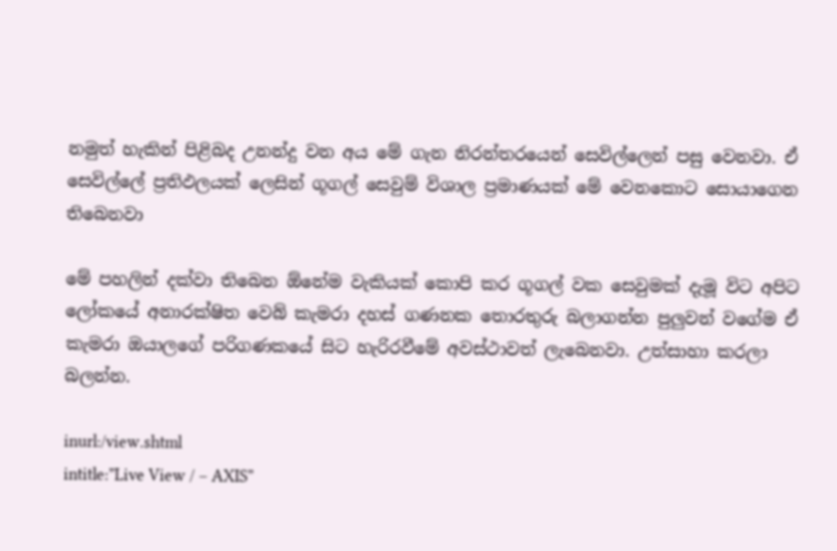නමුත් හැකින් පිළිබද උනන්දු වන අය මේ ගැන නිරන්තරයෙන් සෙවිල්ලෙන් පසු වෙනවා. ඒ සෙවිල්ලේ ප්‍රතිඵලයක් ලෙසින් ගූගල් සෙවුම් විශාල ප්‍රමාණයක් මේ වෙනකොට සොයාගෙන තිබෙනවා

මේ පහලින් දක්වා තිබෙන ඕනේම වැකියක් කොපි කර ගූගල් වක සෙවුමක් දැමූ විට අපිට ලෝකයේ අනාරක්ෂිත වෙබ් කැමරා දහස් ගණනක තොරතුරු බලාගන්න පුලුවන් වගේම ඒ කැමරා ඔයාලගේ පරිගණකයේ සිට හැරිරවීමේ අවස්ථාවත් ලැබෙනවා. උත්සාහා කරලා බලන්න.

inurl:/view.shtml
intitle:”Live View / – AXIS”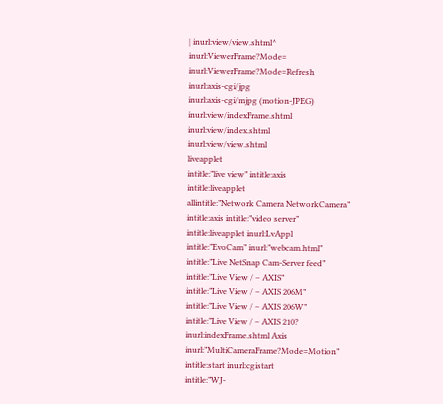| inurl:view/view.shtml^
inurl:ViewerFrame?Mode=
inurl:ViewerFrame?Mode=Refresh
inurl:axis-cgi/jpg
inurl:axis-cgi/mjpg (motion-JPEG)
inurl:view/indexFrame.shtml
inurl:view/index.shtml
inurl:view/view.shtml
liveapplet
intitle:”live view” intitle:axis
intitle:liveapplet
allintitle:”Network Camera NetworkCamera”
intitle:axis intitle:”video server”
intitle:liveapplet inurl:LvAppl
intitle:”EvoCam” inurl:”webcam.html”
intitle:”Live NetSnap Cam-Server feed”
intitle:”Live View / – AXIS”
intitle:”Live View / – AXIS 206M”
intitle:”Live View / – AXIS 206W”
intitle:”Live View / – AXIS 210?
inurl:indexFrame.shtml Axis
inurl:”MultiCameraFrame?Mode=Motion”
intitle:start inurl:cgistart
intitle:”WJ-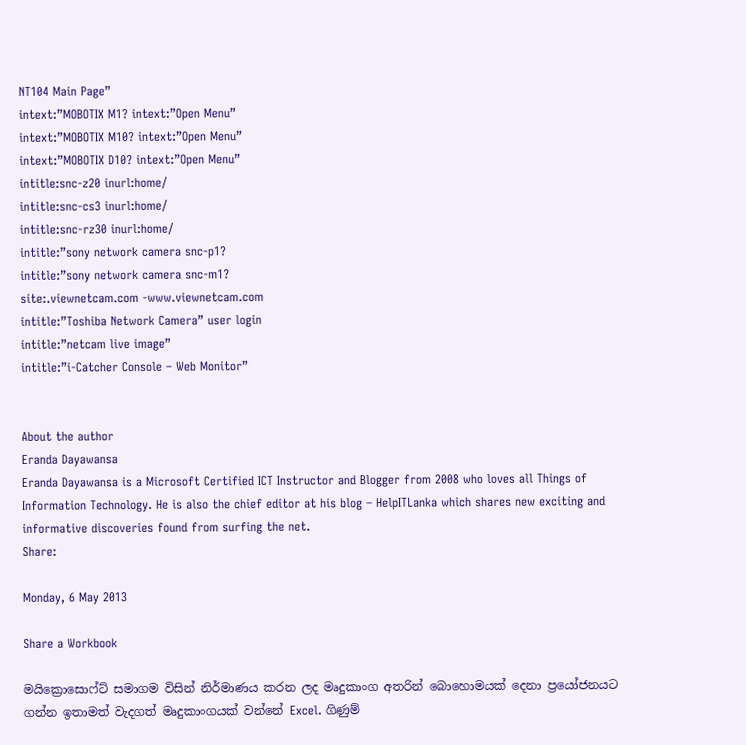NT104 Main Page”
intext:”MOBOTIX M1? intext:”Open Menu”
intext:”MOBOTIX M10? intext:”Open Menu”
intext:”MOBOTIX D10? intext:”Open Menu”
intitle:snc-z20 inurl:home/
intitle:snc-cs3 inurl:home/
intitle:snc-rz30 inurl:home/
intitle:”sony network camera snc-p1?
intitle:”sony network camera snc-m1?
site:.viewnetcam.com -www.viewnetcam.com
intitle:”Toshiba Network Camera” user login
intitle:”netcam live image”
intitle:”i-Catcher Console – Web Monitor”


About the author
Eranda Dayawansa
Eranda Dayawansa is a Microsoft Certified ICT Instructor and Blogger from 2008 who loves all Things of Information Technology. He is also the chief editor at his blog – HelpITLanka which shares new exciting and informative discoveries found from surfing the net.
Share:

Monday, 6 May 2013

Share a Workbook

මයික්‍රොසොෆ්ට් සමාගම විසින් නිර්මාණය කරන ලද මෘදුකාංග අතරින් බොහොමයක් දෙනා ප්‍රයෝජනයට ගන්න ඉතාමත් වැදගත් මෘදුකාංගයක් වන්නේ Excel. ගිණුම්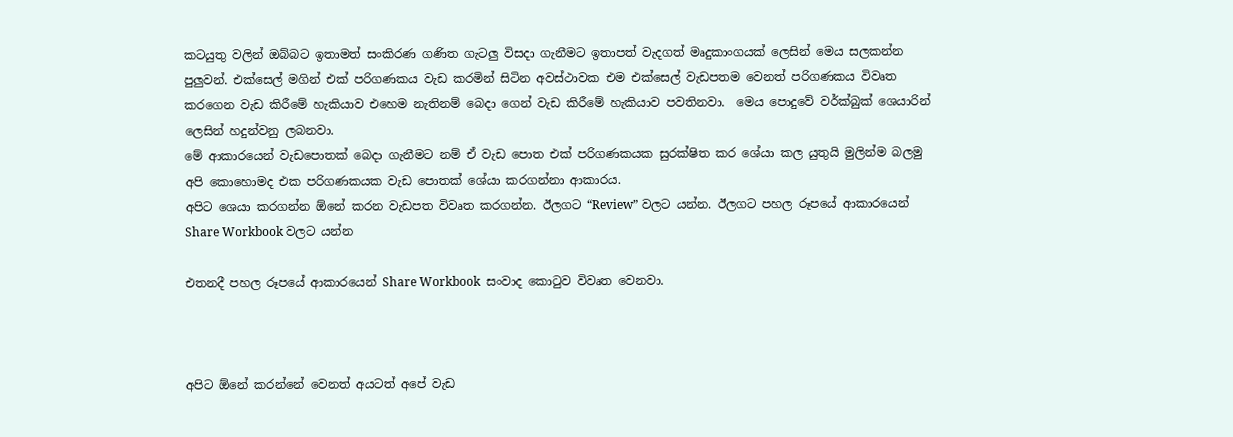කටයුතු වලින් ඔබ්බට ඉතාමත් සංකිරණ ගණිත ගැටලු විසදා ගැනීමට ඉතාපත් වැදගත් මෘදුකාංගයක් ලෙසින් මෙය සලකන්න පුලුවන්. එක්සෙල් මගින් එක් පරිගණකය වැඩ කරමින් සිටින අවස්ථාවක එම එක්සෙල් වැඩපතම වෙනත් පරිගණකය විවෘත කරගෙන වැඩ කිරීමේ හැකියාව එහෙම නැතිනම් බෙදා ගෙන් වැඩ කිරීමේ හැකියාව පවතිනවා.  මෙය පොදුවේ වර්ක්බුක් ශෙයාරින් ලෙසින් හදුන්වනු ලබනවා.
මේ ආකාරයෙන් වැඩපොතක් බෙදා ගැනීමට නම් ඒ වැඩ පොත එක් පරිගණකයක සුරක්ෂිත කර ශේයා කල යුතුයි මුලින්ම බලමු අපි කොහොමද එක පරිගණකයක වැඩ පොතක් ශේයා කරගන්නා ආකාරය.
අපිට ශෙයා කරගන්න ඕනේ කරන වැඩපත විවෘත කරගන්න. ඊලගට “Review” වලට යන්න. ඊලගට පහල රූපයේ ආකාරයෙන් Share Workbook වලට යන්න

එතනදී පහල රූපයේ ආකාරයෙන් Share Workbook  සංවාද කොටුව විවෘත වෙනවා.



අපිට ඕනේ කරන්නේ වෙනත් අයටත් අපේ වැඩ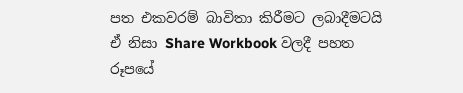පත එකවරම් බාවිතා කිරීමට ලබාදීමටයි ඒ නිසා Share Workbook වලදී පහත රූපයේ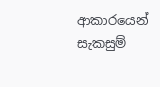ආකාරයෙන් සැකසුම්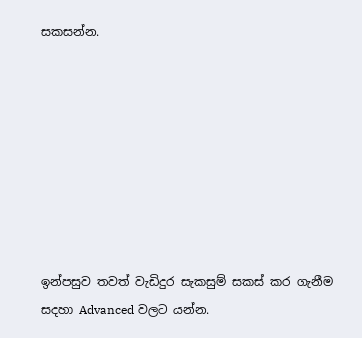සකසන්න.








ඉන්පසුව තවත් වැඩිදුර සැකසුම් සකස් කර ගැනීම සදහා Advanced වලට යන්න.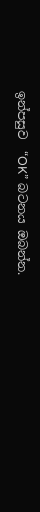ඉන්පසුව  “OK” බටනය ඔබන්න.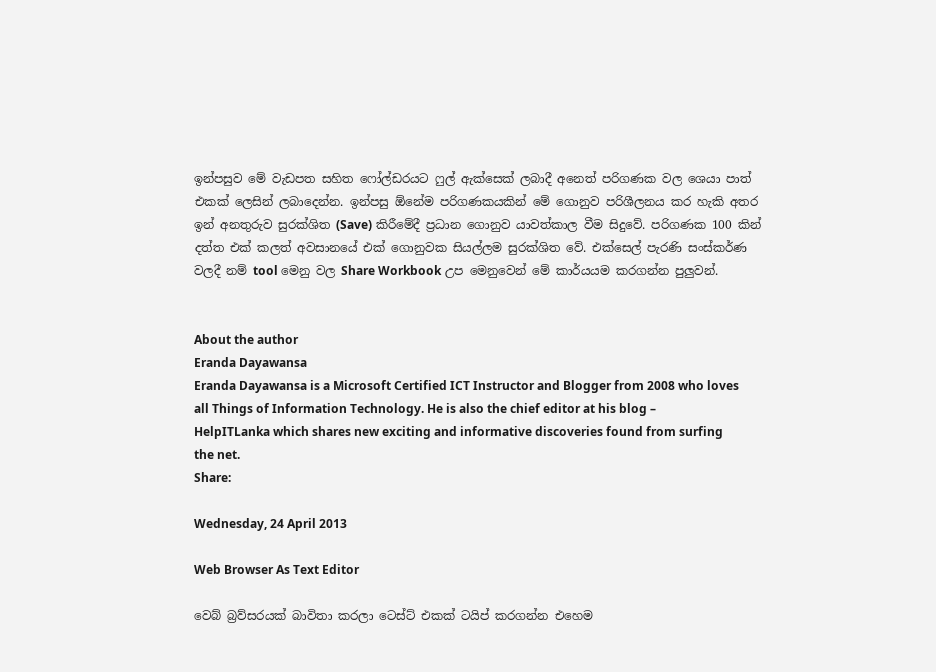ඉන්පසුව මේ වැඩපත සහිත ෆෝල්ඩරයට ෆුල් ඇක්සෙක් ලබාදී අනෙත් පරිගණක වල ශෙයා පාත් එකක් ලෙසින් ලබාදෙන්න. ඉන්පසු ඕනේම පරිගණකයකින් මේ ගොනුව පරිශීලනය කර හැකි අතර ඉන් අනතුරුව සුරක්ශිත (Save) කිරීමේදී ප්‍රධාන ගොනුව යාවත්කාල වීම සිදුවේ. පරිගණක 100 කින් දත්ත එක් කලත් අවසානයේ එක් ගොනුවක සියල්ලම සුරක්ශිත වේ. එක්සෙල් පැරණි සංස්කර්ණ වලදී නම් tool මෙනු වල Share Workbook උප මෙනුවෙන් මේ කාර්යයම කරගන්න පුලුවන්.


About the author
Eranda Dayawansa
Eranda Dayawansa is a Microsoft Certified ICT Instructor and Blogger from 2008 who loves all Things of Information Technology. He is also the chief editor at his blog – HelpITLanka which shares new exciting and informative discoveries found from surfing the net.
Share:

Wednesday, 24 April 2013

Web Browser As Text Editor

වෙබ් බ්‍රව්සරයක් බාවිතා කරලා ටෙස්ට් එකක් ටයිප් කරගන්න එහෙම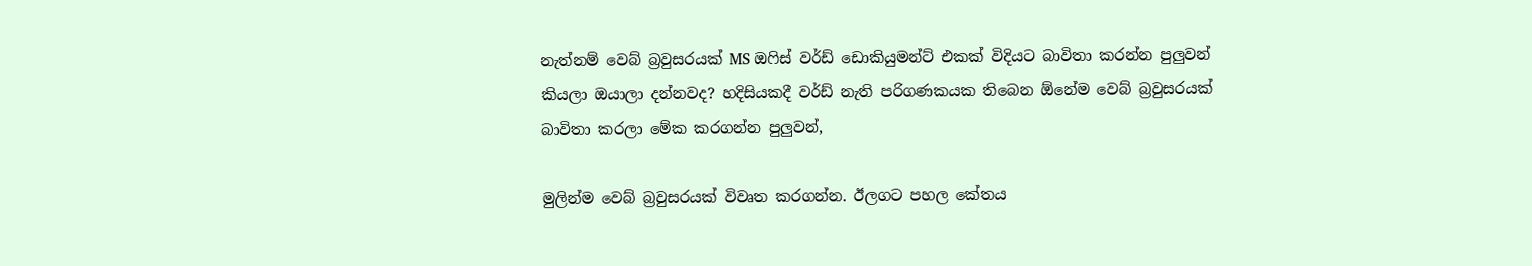නැත්නම් වෙබ් බ්‍රවුසරයක් MS ඔෆිස් වර්ඩ් ඩොකියුමන්ට් එකක් විදියට බාවිතා කරන්න පුලුවන් කියලා ඔයාලා දන්නවද? හදිසියකදී වර්ඩ් නැති පරිගණකයක තිබෙන ඕනේම වෙබ් බ්‍රවුසරයක් බාවිතා කරලා මේක කරගන්න පුලුවන්,

මුලින්ම වෙබ් බ්‍රවුසරයක් විවෘත කරගන්න. ඊලගට පහල කේතය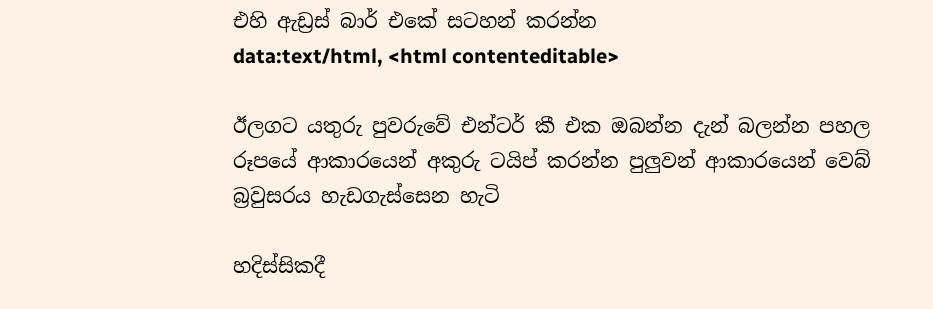එහි ඇඩ්‍රස් බාර් එකේ සටහන් කරන්න
data:text/html, <html contenteditable>

ඊලගට යතුරු පුවරුවේ එන්ටර් කී එක ඔබන්න දැන් බලන්න පහල රූපයේ ආකාරයෙන් අකුරු ටයිප් කරන්න පුලුවන් ආකාරයෙන් වෙබ් බ්‍රවුසරය හැඩගැස්සෙන හැටි

හදිස්සිකදී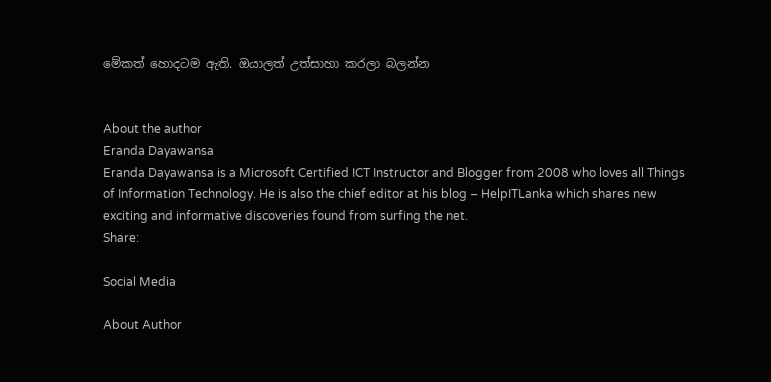මේකත් හොදටම ඇති. ඔයාලත් උත්සාහා කරලා බලන්න


About the author
Eranda Dayawansa
Eranda Dayawansa is a Microsoft Certified ICT Instructor and Blogger from 2008 who loves all Things of Information Technology. He is also the chief editor at his blog – HelpITLanka which shares new exciting and informative discoveries found from surfing the net.
Share:

Social Media

About Author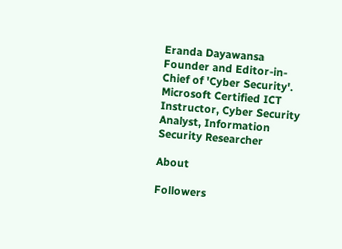Eranda Dayawansa
Founder and Editor-in-Chief of 'Cyber Security'. Microsoft Certified ICT Instructor, Cyber Security Analyst, Information Security Researcher

About

Followers